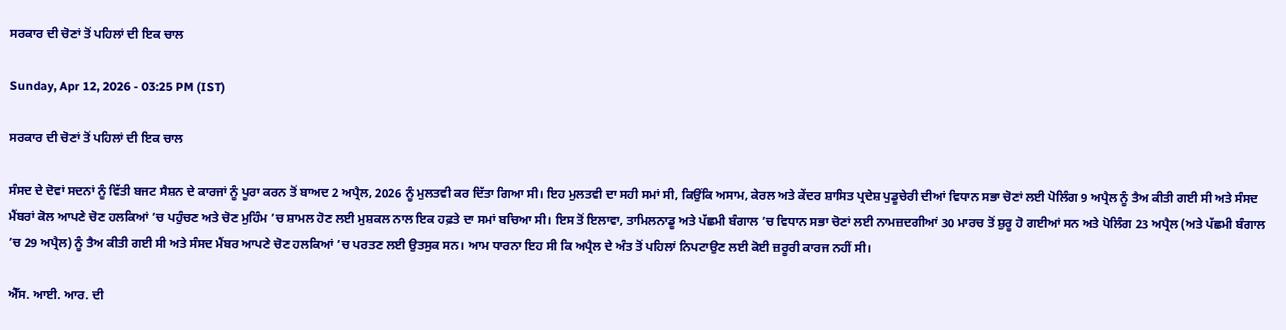ਸਰਕਾਰ ਦੀ ਚੋਣਾਂ ਤੋਂ ਪਹਿਲਾਂ ਦੀ ਇਕ ਚਾਲ

Sunday, Apr 12, 2026 - 03:25 PM (IST)

ਸਰਕਾਰ ਦੀ ਚੋਣਾਂ ਤੋਂ ਪਹਿਲਾਂ ਦੀ ਇਕ ਚਾਲ

ਸੰਸਦ ਦੇ ਦੋਵਾਂ ਸਦਨਾਂ ਨੂੰ ਵਿੱਤੀ ਬਜਟ ਸੈਸ਼ਨ ਦੇ ਕਾਰਜਾਂ ਨੂੰ ਪੂਰਾ ਕਰਨ ਤੋਂ ਬਾਅਦ 2 ਅਪ੍ਰੈਲ, 2026 ਨੂੰ ਮੁਲਤਵੀ ਕਰ ਦਿੱਤਾ ਗਿਆ ਸੀ। ਇਹ ਮੁਲਤਵੀ ਦਾ ਸਹੀ ਸਮਾਂ ਸੀ, ਕਿਉਂਕਿ ਅਸਾਮ, ਕੇਰਲ ਅਤੇ ਕੇਂਦਰ ਸ਼ਾਸਿਤ ਪ੍ਰਦੇਸ਼ ਪੁਡੂਚੇਰੀ ਦੀਆਂ ਵਿਧਾਨ ਸਭਾ ਚੋਣਾਂ ਲਈ ਪੋਲਿੰਗ 9 ਅਪ੍ਰੈਲ ਨੂੰ ਤੈਅ ਕੀਤੀ ਗਈ ਸੀ ਅਤੇ ਸੰਸਦ ਮੈਂਬਰਾਂ ਕੋਲ ਆਪਣੇ ਚੋਣ ਹਲਕਿਆਂ ’ਚ ਪਹੁੰਚਣ ਅਤੇ ਚੋਣ ਮੁਹਿੰਮ ’ਚ ਸ਼ਾਮਲ ਹੋਣ ਲਈ ਮੁਸ਼ਕਲ ਨਾਲ ਇਕ ਹਫ਼ਤੇ ਦਾ ਸਮਾਂ ਬਚਿਆ ਸੀ। ਇਸ ਤੋਂ ਇਲਾਵਾ, ਤਾਮਿਲਨਾਡੂ ਅਤੇ ਪੱਛਮੀ ਬੰਗਾਲ ’ਚ ਵਿਧਾਨ ਸਭਾ ਚੋਣਾਂ ਲਈ ਨਾਮਜ਼ਦਗੀਆਂ 30 ਮਾਰਚ ਤੋਂ ਸ਼ੁਰੂ ਹੋ ਗਈਆਂ ਸਨ ਅਤੇ ਪੋਲਿੰਗ 23 ਅਪ੍ਰੈਲ (ਅਤੇ ਪੱਛਮੀ ਬੰਗਾਲ ’ਚ 29 ਅਪ੍ਰੈਲ) ਨੂੰ ਤੈਅ ਕੀਤੀ ਗਈ ਸੀ ਅਤੇ ਸੰਸਦ ਮੈਂਬਰ ਆਪਣੇ ਚੋਣ ਹਲਕਿਆਂ ’ਚ ਪਰਤਣ ਲਈ ਉਤਸੁਕ ਸਨ। ਆਮ ਧਾਰਨਾ ਇਹ ਸੀ ਕਿ ਅਪ੍ਰੈਲ ਦੇ ਅੰਤ ਤੋਂ ਪਹਿਲਾਂ ਨਿਪਟਾਉਣ ਲਈ ਕੋਈ ਜ਼ਰੂਰੀ ਕਾਰਜ ਨਹੀਂ ਸੀ।

ਐੱਸ. ਆਈ. ਆਰ. ਦੀ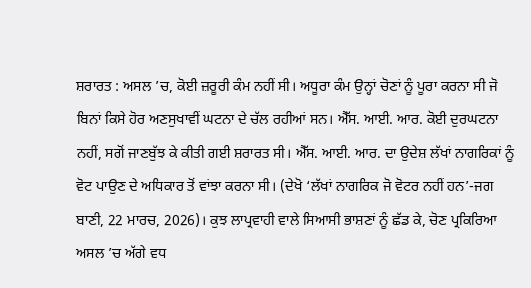ਸ਼ਰਾਰਤ : ਅਸਲ ’ਚ, ਕੋਈ ਜ਼ਰੂਰੀ ਕੰਮ ਨਹੀਂ ਸੀ। ਅਧੂਰਾ ਕੰਮ ਉਨ੍ਹਾਂ ਚੋਣਾਂ ਨੂੰ ਪੂਰਾ ਕਰਨਾ ਸੀ ਜੋ ਬਿਨਾਂ ਕਿਸੇ ਹੋਰ ਅਣਸੁਖਾਵੀਂ ਘਟਨਾ ਦੇ ਚੱਲ ਰਹੀਆਂ ਸਨ। ਐੱਸ. ਆਈ. ਆਰ. ਕੋਈ ਦੁਰਘਟਨਾ ਨਹੀਂ, ਸਗੋਂ ਜਾਣਬੁੱਝ ਕੇ ਕੀਤੀ ਗਈ ਸ਼ਰਾਰਤ ਸੀ। ਐੱਸ. ਆਈ. ਆਰ. ਦਾ ਉਦੇਸ਼ ਲੱਖਾਂ ਨਾਗਰਿਕਾਂ ਨੂੰ ਵੋਟ ਪਾਉਣ ਦੇ ਅਧਿਕਾਰ ਤੋਂ ਵਾਂਝਾ ਕਰਨਾ ਸੀ। (ਦੇਖੋ ‘ਲੱਖਾਂ ਨਾਗਰਿਕ ਜੋ ਵੋਟਰ ਨਹੀਂ ਹਨ’-ਜਗ ਬਾਣੀ, 22 ਮਾਰਚ, 2026)। ਕੁਝ ਲਾਪ੍ਰਵਾਹੀ ਵਾਲੇ ਸਿਆਸੀ ਭਾਸ਼ਣਾਂ ਨੂੰ ਛੱਡ ਕੇ, ਚੋਣ ਪ੍ਰਕਿਰਿਆ ਅਸਲ ’ਚ ਅੱਗੇ ਵਧ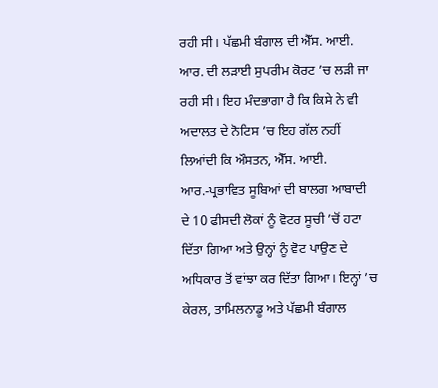ਰਹੀ ਸੀ। ਪੱਛਮੀ ਬੰਗਾਲ ਦੀ ਐੱਸ. ਆਈ. ਆਰ. ਦੀ ਲੜਾਈ ਸੁਪਰੀਮ ਕੋਰਟ ’ਚ ਲੜੀ ਜਾ ਰਹੀ ਸੀ। ਇਹ ਮੰਦਭਾਗਾ ਹੈ ਕਿ ਕਿਸੇ ਨੇ ਵੀ ਅਦਾਲਤ ਦੇ ਨੋਟਿਸ ’ਚ ਇਹ ਗੱਲ ਨਹੀਂ ਲਿਆਂਦੀ ਕਿ ਔਸਤਨ, ਐੱਸ. ਆਈ. ਆਰ.-ਪ੍ਰਭਾਵਿਤ ਸੂਬਿਆਂ ਦੀ ਬਾਲਗ ਆਬਾਦੀ ਦੇ 10 ਫੀਸਦੀ ਲੋਕਾਂ ਨੂੰ ਵੋਟਰ ਸੂਚੀ ’ਚੋਂ ਹਟਾ ਦਿੱਤਾ ਗਿਆ ਅਤੇ ਉਨ੍ਹਾਂ ਨੂੰ ਵੋਟ ਪਾਉਣ ਦੇ ਅਧਿਕਾਰ ਤੋਂ ਵਾਂਝਾ ਕਰ ਦਿੱਤਾ ਗਿਆ। ਇਨ੍ਹਾਂ ’ਚ ਕੇਰਲ, ਤਾਮਿਲਨਾਡੂ ਅਤੇ ਪੱਛਮੀ ਬੰਗਾਲ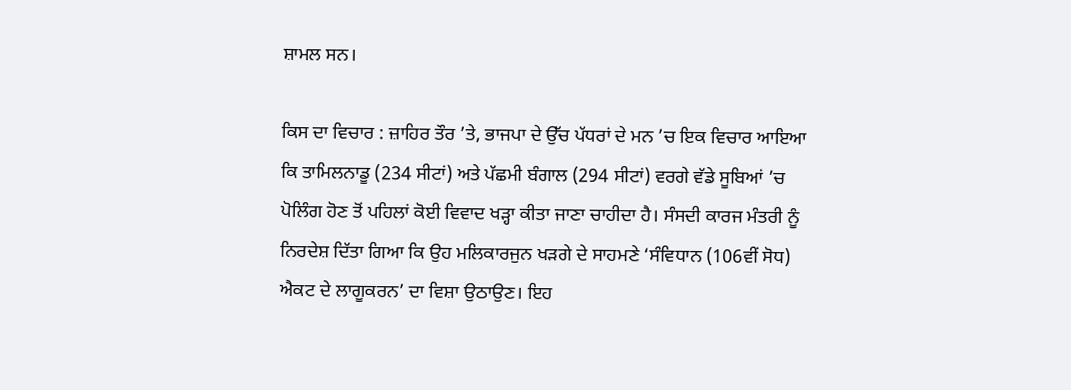ਸ਼ਾਮਲ ਸਨ।

ਕਿਸ ਦਾ ਵਿਚਾਰ : ਜ਼ਾਹਿਰ ਤੌਰ ’ਤੇ, ਭਾਜਪਾ ਦੇ ਉੱਚ ਪੱਧਰਾਂ ਦੇ ਮਨ ’ਚ ਇਕ ਵਿਚਾਰ ਆਇਆ ਕਿ ਤਾਮਿਲਨਾਡੂ (234 ਸੀਟਾਂ) ਅਤੇ ਪੱਛਮੀ ਬੰਗਾਲ (294 ਸੀਟਾਂ) ਵਰਗੇ ਵੱਡੇ ਸੂਬਿਆਂ ’ਚ ਪੋਲਿੰਗ ਹੋਣ ਤੋਂ ਪਹਿਲਾਂ ਕੋਈ ਵਿਵਾਦ ਖੜ੍ਹਾ ਕੀਤਾ ਜਾਣਾ ਚਾਹੀਦਾ ਹੈ। ਸੰਸਦੀ ਕਾਰਜ ਮੰਤਰੀ ਨੂੰ ਨਿਰਦੇਸ਼ ਦਿੱਤਾ ਗਿਆ ਕਿ ਉਹ ਮਲਿਕਾਰਜੁਨ ਖੜਗੇ ਦੇ ਸਾਹਮਣੇ ‘ਸੰਵਿਧਾਨ (106ਵੀਂ ਸੋਧ) ਐਕਟ ਦੇ ਲਾਗੂਕਰਨ’ ਦਾ ਵਿਸ਼ਾ ਉਠਾਉਣ। ਇਹ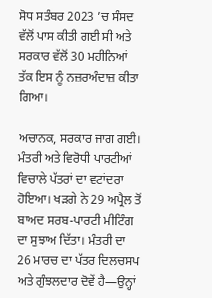ਸੋਧ ਸਤੰਬਰ 2023 ’ਚ ਸੰਸਦ ਵੱਲੋਂ ਪਾਸ ਕੀਤੀ ਗਈ ਸੀ ਅਤੇ ਸਰਕਾਰ ਵੱਲੋਂ 30 ਮਹੀਨਿਆਂ ਤੱਕ ਇਸ ਨੂੰ ਨਜ਼ਰਅੰਦਾਜ਼ ਕੀਤਾ ਗਿਆ।

ਅਚਾਨਕ, ਸਰਕਾਰ ਜਾਗ ਗਈ। ਮੰਤਰੀ ਅਤੇ ਵਿਰੋਧੀ ਪਾਰਟੀਆਂ ਵਿਚਾਲੇ ਪੱਤਰਾਂ ਦਾ ਵਟਾਂਦਰਾ ਹੋਇਆ। ਖੜਗੇ ਨੇ 29 ਅਪ੍ਰੈਲ ਤੋਂ ਬਾਅਦ ਸਰਬ-ਪਾਰਟੀ ਮੀਟਿੰਗ ਦਾ ਸੁਝਾਅ ਦਿੱਤਾ। ਮੰਤਰੀ ਦਾ 26 ਮਾਰਚ ਦਾ ਪੱਤਰ ਦਿਲਚਸਪ ਅਤੇ ਗੁੰਝਲਦਾਰ ਦੋਵੇਂ ਹੈ—ਉਨ੍ਹਾਂ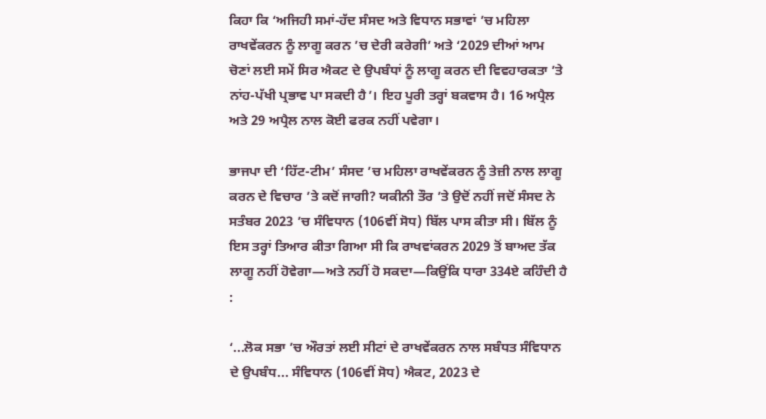ਕਿਹਾ ਕਿ ‘ਅਜਿਹੀ ਸਮਾਂ-ਹੱਦ ਸੰਸਦ ਅਤੇ ਵਿਧਾਨ ਸਭਾਵਾਂ ’ਚ ਮਹਿਲਾ ਰਾਖਵੇਂਕਰਨ ਨੂੰ ਲਾਗੂ ਕਰਨ ’ਚ ਦੇਰੀ ਕਰੇਗੀ’ ਅਤੇ ‘2029 ਦੀਆਂ ਆਮ ਚੋਣਾਂ ਲਈ ਸਮੇਂ ਸਿਰ ਐਕਟ ਦੇ ਉਪਬੰਧਾਂ ਨੂੰ ਲਾਗੂ ਕਰਨ ਦੀ ਵਿਵਹਾਰਕਤਾ ’ਤੇ ਨਾਂਹ-ਪੱਖੀ ਪ੍ਰਭਾਵ ਪਾ ਸਕਦੀ ਹੈ’। ਇਹ ਪੂਰੀ ਤਰ੍ਹਾਂ ਬਕਵਾਸ ਹੈ। 16 ਅਪ੍ਰੈਲ ਅਤੇ 29 ਅਪ੍ਰੈਲ ਨਾਲ ਕੋਈ ਫਰਕ ਨਹੀਂ ਪਵੇਗਾ।

ਭਾਜਪਾ ਦੀ ‘ਹਿੱਟ-ਟੀਮ’ ਸੰਸਦ ’ਚ ਮਹਿਲਾ ਰਾਖਵੇਂਕਰਨ ਨੂੰ ਤੇਜ਼ੀ ਨਾਲ ਲਾਗੂ ਕਰਨ ਦੇ ਵਿਚਾਰ ’ਤੇ ਕਦੋਂ ਜਾਗੀ? ਯਕੀਨੀ ਤੌਰ ’ਤੇ ਉਦੋਂ ਨਹੀਂ ਜਦੋਂ ਸੰਸਦ ਨੇ ਸਤੰਬਰ 2023 ’ਚ ਸੰਵਿਧਾਨ (106ਵੀਂ ਸੋਧ) ਬਿੱਲ ਪਾਸ ਕੀਤਾ ਸੀ। ਬਿੱਲ ਨੂੰ ਇਸ ਤਰ੍ਹਾਂ ਤਿਆਰ ਕੀਤਾ ਗਿਆ ਸੀ ਕਿ ਰਾਖਵਾਂਕਰਨ 2029 ਤੋਂ ਬਾਅਦ ਤੱਕ ਲਾਗੂ ਨਹੀਂ ਹੋਵੇਗਾ—ਅਤੇ ਨਹੀਂ ਹੋ ਸਕਦਾ—ਕਿਉਂਕਿ ਧਾਰਾ 334ਏ ਕਹਿੰਦੀ ਹੈ :

‘...ਲੋਕ ਸਭਾ ’ਚ ਔਰਤਾਂ ਲਈ ਸੀਟਾਂ ਦੇ ਰਾਖਵੇਂਕਰਨ ਨਾਲ ਸਬੰਧਤ ਸੰਵਿਧਾਨ ਦੇ ਉਪਬੰਧ... ਸੰਵਿਧਾਨ (106ਵੀਂ ਸੋਧ) ਐਕਟ, 2023 ਦੇ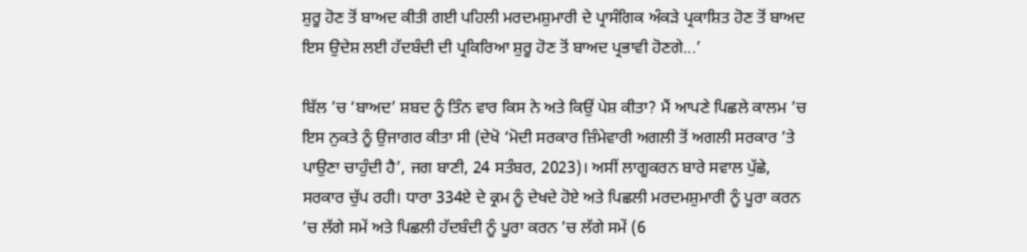ਸ਼ੁਰੂ ਹੋਣ ਤੋਂ ਬਾਅਦ ਕੀਤੀ ਗਈ ਪਹਿਲੀ ਮਰਦਮਸ਼ੁਮਾਰੀ ਦੇ ਪ੍ਰਾਸੰਗਿਕ ਅੰਕੜੇ ਪ੍ਰਕਾਸ਼ਿਤ ਹੋਣ ਤੋਂ ਬਾਅਦ ਇਸ ਉਦੇਸ਼ ਲਈ ਹੱਦਬੰਦੀ ਦੀ ਪ੍ਰਕਿਰਿਆ ਸ਼ੁਰੂ ਹੋਣ ਤੋਂ ਬਾਅਦ ਪ੍ਰਭਾਵੀ ਹੋਣਗੇ...’

ਬਿੱਲ ’ਚ ‘ਬਾਅਦ’ ਸ਼ਬਦ ਨੂੰ ਤਿੰਨ ਵਾਰ ਕਿਸ ਨੇ ਅਤੇ ਕਿਉਂ ਪੇਸ਼ ਕੀਤਾ? ਮੈਂ ਆਪਣੇ ਪਿਛਲੇ ਕਾਲਮ ’ਚ ਇਸ ਨੁਕਤੇ ਨੂੰ ਉਜਾਗਰ ਕੀਤਾ ਸੀ (ਦੇਖੋ ‘ਮੋਦੀ ਸਰਕਾਰ ਜ਼ਿੰਮੇਵਾਰੀ ਅਗਲੀ ਤੋਂ ਅਗਲੀ ਸਰਕਾਰ ’ਤੇ ਪਾਉਣਾ ਚਾਹੁੰਦੀ ਹੈ’, ਜਗ ਬਾਣੀ, 24 ਸਤੰਬਰ, 2023)। ਅਸੀਂ ਲਾਗੂਕਰਨ ਬਾਰੇ ਸਵਾਲ ਪੁੱਛੇ, ਸਰਕਾਰ ਚੁੱਪ ਰਹੀ। ਧਾਰਾ 334ਏ ਦੇ ਕ੍ਰਮ ਨੂੰ ਦੇਖਦੇ ਹੋਏ ਅਤੇ ਪਿਛਲੀ ਮਰਦਮਸ਼ੁਮਾਰੀ ਨੂੰ ਪੂਰਾ ਕਰਨ ’ਚ ਲੱਗੇ ਸਮੇਂ ਅਤੇ ਪਿਛਲੀ ਹੱਦਬੰਦੀ ਨੂੰ ਪੂਰਾ ਕਰਨ ’ਚ ਲੱਗੇ ਸਮੇਂ (6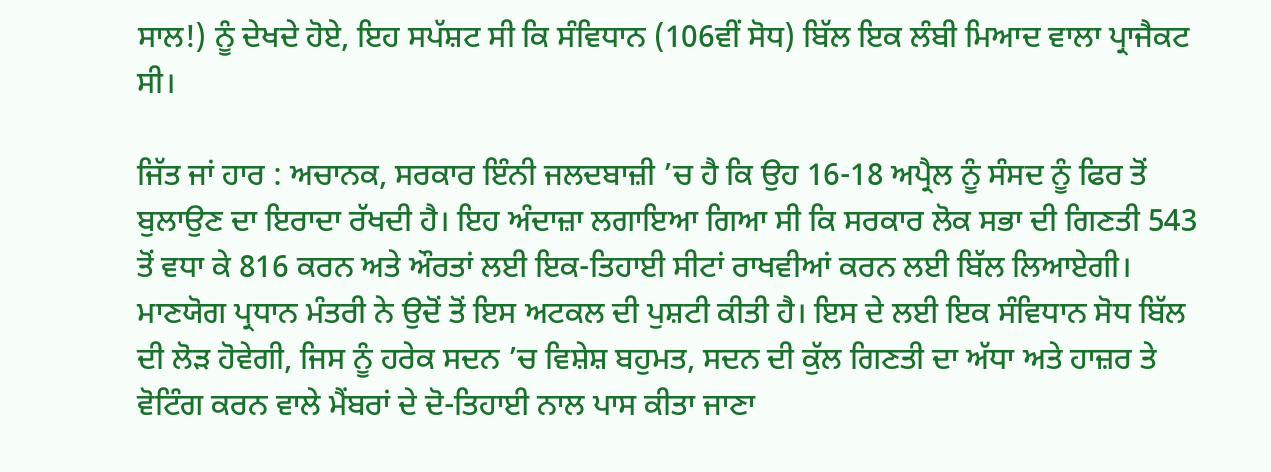ਸਾਲ!) ਨੂੰ ਦੇਖਦੇ ਹੋਏ, ਇਹ ਸਪੱਸ਼ਟ ਸੀ ਕਿ ਸੰਵਿਧਾਨ (106ਵੀਂ ਸੋਧ) ਬਿੱਲ ਇਕ ਲੰਬੀ ਮਿਆਦ ਵਾਲਾ ਪ੍ਰਾਜੈਕਟ ਸੀ।

ਜਿੱਤ ਜਾਂ ਹਾਰ : ਅਚਾਨਕ, ਸਰਕਾਰ ਇੰਨੀ ਜਲਦਬਾਜ਼ੀ ’ਚ ਹੈ ਕਿ ਉਹ 16-18 ਅਪ੍ਰੈਲ ਨੂੰ ਸੰਸਦ ਨੂੰ ਫਿਰ ਤੋਂ ਬੁਲਾਉਣ ਦਾ ਇਰਾਦਾ ਰੱਖਦੀ ਹੈ। ਇਹ ਅੰਦਾਜ਼ਾ ਲਗਾਇਆ ਗਿਆ ਸੀ ਕਿ ਸਰਕਾਰ ਲੋਕ ਸਭਾ ਦੀ ਗਿਣਤੀ 543 ਤੋਂ ਵਧਾ ਕੇ 816 ਕਰਨ ਅਤੇ ਔਰਤਾਂ ਲਈ ਇਕ-ਤਿਹਾਈ ਸੀਟਾਂ ਰਾਖਵੀਆਂ ਕਰਨ ਲਈ ਬਿੱਲ ਲਿਆਏਗੀ। ਮਾਣਯੋਗ ਪ੍ਰਧਾਨ ਮੰਤਰੀ ਨੇ ਉਦੋਂ ਤੋਂ ਇਸ ਅਟਕਲ ਦੀ ਪੁਸ਼ਟੀ ਕੀਤੀ ਹੈ। ਇਸ ਦੇ ਲਈ ਇਕ ਸੰਵਿਧਾਨ ਸੋਧ ਬਿੱਲ ਦੀ ਲੋੜ ਹੋਵੇਗੀ, ਜਿਸ ਨੂੰ ਹਰੇਕ ਸਦਨ ’ਚ ਵਿਸ਼ੇਸ਼ ਬਹੁਮਤ, ਸਦਨ ਦੀ ਕੁੱਲ ਗਿਣਤੀ ਦਾ ਅੱਧਾ ਅਤੇ ਹਾਜ਼ਰ ਤੇ ਵੋਟਿੰਗ ਕਰਨ ਵਾਲੇ ਮੈਂਬਰਾਂ ਦੇ ਦੋ-ਤਿਹਾਈ ਨਾਲ ਪਾਸ ਕੀਤਾ ਜਾਣਾ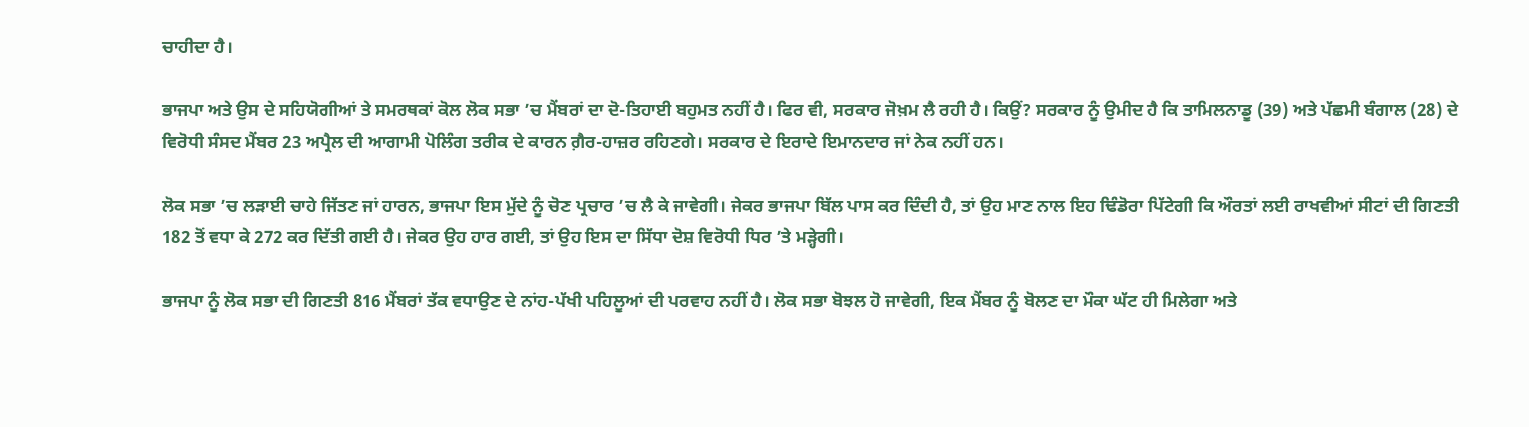ਚਾਹੀਦਾ ਹੈ।

ਭਾਜਪਾ ਅਤੇ ਉਸ ਦੇ ਸਹਿਯੋਗੀਆਂ ਤੇ ਸਮਰਥਕਾਂ ਕੋਲ ਲੋਕ ਸਭਾ ’ਚ ਮੈਂਬਰਾਂ ਦਾ ਦੋ-ਤਿਹਾਈ ਬਹੁਮਤ ਨਹੀਂ ਹੈ। ਫਿਰ ਵੀ, ਸਰਕਾਰ ਜੋਖ਼ਮ ਲੈ ਰਹੀ ਹੈ। ਕਿਉਂ? ਸਰਕਾਰ ਨੂੰ ਉਮੀਦ ਹੈ ਕਿ ਤਾਮਿਲਨਾਡੂ (39) ਅਤੇ ਪੱਛਮੀ ਬੰਗਾਲ (28) ਦੇ ਵਿਰੋਧੀ ਸੰਸਦ ਮੈਂਬਰ 23 ਅਪ੍ਰੈਲ ਦੀ ਆਗਾਮੀ ਪੋਲਿੰਗ ਤਰੀਕ ਦੇ ਕਾਰਨ ਗ਼ੈਰ-ਹਾਜ਼ਰ ਰਹਿਣਗੇ। ਸਰਕਾਰ ਦੇ ਇਰਾਦੇ ਇਮਾਨਦਾਰ ਜਾਂ ਨੇਕ ਨਹੀਂ ਹਨ।

ਲੋਕ ਸਭਾ ’ਚ ਲੜਾਈ ਚਾਹੇ ਜਿੱਤਣ ਜਾਂ ਹਾਰਨ, ਭਾਜਪਾ ਇਸ ਮੁੱਦੇ ਨੂੰ ਚੋਣ ਪ੍ਰਚਾਰ ’ਚ ਲੈ ਕੇ ਜਾਵੇਗੀ। ਜੇਕਰ ਭਾਜਪਾ ਬਿੱਲ ਪਾਸ ਕਰ ਦਿੰਦੀ ਹੈ, ਤਾਂ ਉਹ ਮਾਣ ਨਾਲ ਇਹ ਢਿੰਡੋਰਾ ਪਿੱਟੇਗੀ ਕਿ ਔਰਤਾਂ ਲਈ ਰਾਖਵੀਆਂ ਸੀਟਾਂ ਦੀ ਗਿਣਤੀ 182 ਤੋਂ ਵਧਾ ਕੇ 272 ਕਰ ਦਿੱਤੀ ਗਈ ਹੈ। ਜੇਕਰ ਉਹ ਹਾਰ ਗਈ, ਤਾਂ ਉਹ ਇਸ ਦਾ ਸਿੱਧਾ ਦੋਸ਼ ਵਿਰੋਧੀ ਧਿਰ ’ਤੇ ਮੜ੍ਹੇਗੀ।

ਭਾਜਪਾ ਨੂੰ ਲੋਕ ਸਭਾ ਦੀ ਗਿਣਤੀ 816 ਮੈਂਬਰਾਂ ਤੱਕ ਵਧਾਉਣ ਦੇ ਨਾਂਹ-ਪੱਖੀ ਪਹਿਲੂਆਂ ਦੀ ਪਰਵਾਹ ਨਹੀਂ ਹੈ। ਲੋਕ ਸਭਾ ਬੋਝਲ ਹੋ ਜਾਵੇਗੀ, ਇਕ ਮੈਂਬਰ ਨੂੰ ਬੋਲਣ ਦਾ ਮੌਕਾ ਘੱਟ ਹੀ ਮਿਲੇਗਾ ਅਤੇ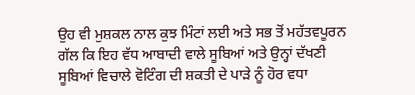ਉਹ ਵੀ ਮੁਸ਼ਕਲ ਨਾਲ ਕੁਝ ਮਿੰਟਾਂ ਲਈ ਅਤੇ ਸਭ ਤੋਂ ਮਹੱਤਵਪੂਰਨ ਗੱਲ ਕਿ ਇਹ ਵੱਧ ਆਬਾਦੀ ਵਾਲੇ ਸੂਬਿਆਂ ਅਤੇ ਉਨ੍ਹਾਂ ਦੱਖਣੀ ਸੂਬਿਆਂ ਵਿਚਾਲੇ ਵੋਟਿੰਗ ਦੀ ਸ਼ਕਤੀ ਦੇ ਪਾੜੇ ਨੂੰ ਹੋਰ ਵਧਾ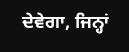ਦੇਵੇਗਾ, ਜਿਨ੍ਹਾਂ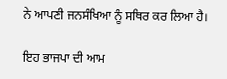ਨੇ ਆਪਣੀ ਜਨਸੰਖਿਆ ਨੂੰ ਸਥਿਰ ਕਰ ਲਿਆ ਹੈ।

ਇਹ ਭਾਜਪਾ ਦੀ ਆਮ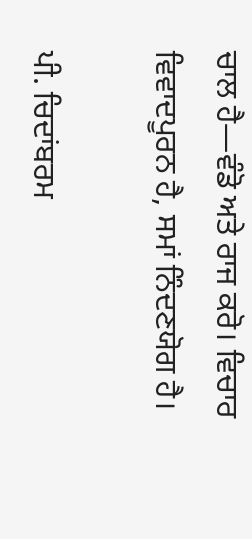ਚਾਲ ਹੈ—ਵੰਡੋ ਅਤੇ ਰਾਜ ਕਰੋ। ਵਿਚਾਰ ਵਿਵਾਦਪੂਰਨ ਹੈ, ਸਮਾਂ ਨਿੰਦਣਯੋਗ ਹੈ।

ਪੀ. ਚਿਦਾਂਬਰਮ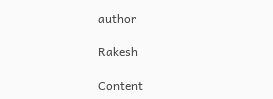author

Rakesh

Content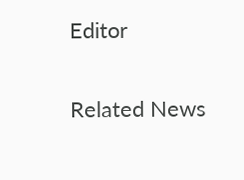Editor

Related News